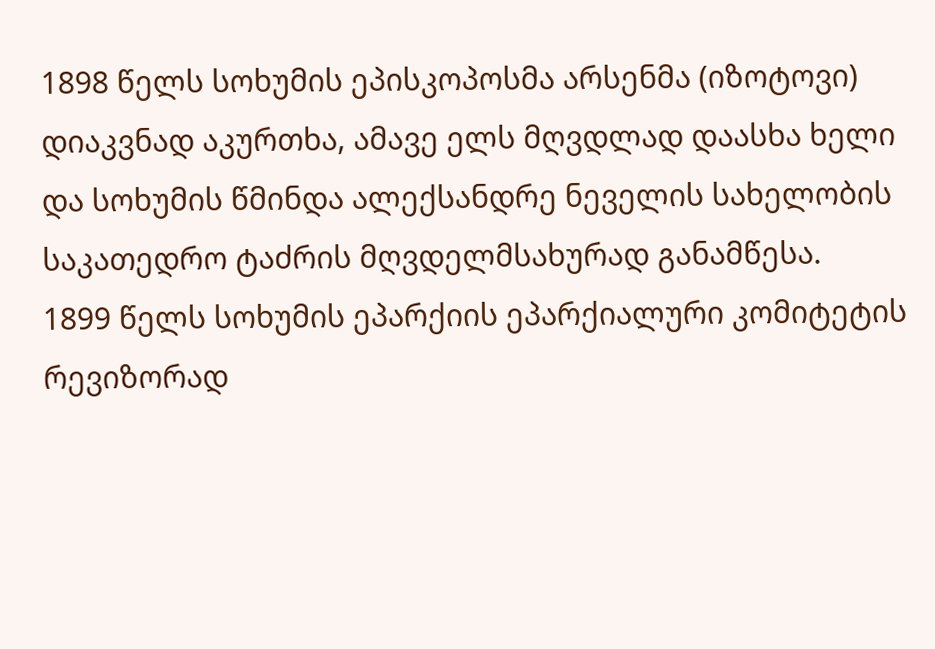1898 წელს სოხუმის ეპისკოპოსმა არსენმა (იზოტოვი) დიაკვნად აკურთხა, ამავე ელს მღვდლად დაასხა ხელი და სოხუმის წმინდა ალექსანდრე ნეველის სახელობის საკათედრო ტაძრის მღვდელმსახურად განამწესა.
1899 წელს სოხუმის ეპარქიის ეპარქიალური კომიტეტის რევიზორად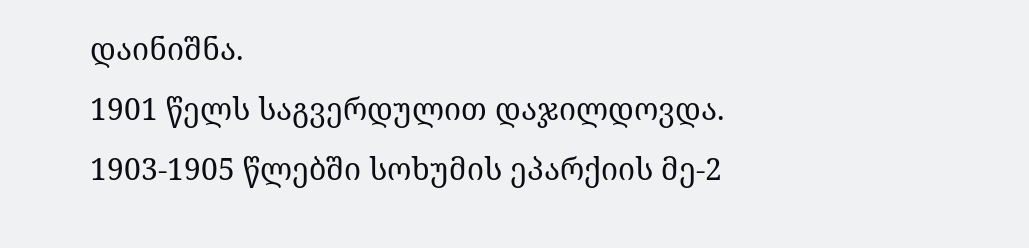დაინიშნა.
1901 წელს საგვერდულით დაჯილდოვდა.
1903-1905 წლებში სოხუმის ეპარქიის მე-2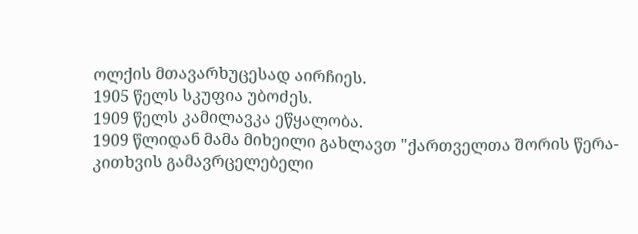ოლქის მთავარხუცესად აირჩიეს.
1905 წელს სკუფია უბოძეს.
1909 წელს კამილავკა ეწყალობა.
1909 წლიდან მამა მიხეილი გახლავთ "ქართველთა შორის წერა-კითხვის გამავრცელებელი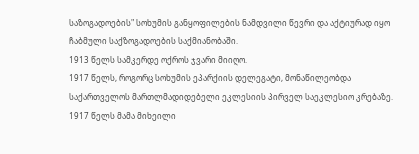საზოგადოების" სოხუმის განყოფილების ნამდვილი წევრი და აქტიურად იყო ჩაბმული საქზოგადოების საქმიანობაში.
1913 წელს სამკერდე ოქროს ჯვარი მიიღო.
1917 წელს, როგორც სოხუმის ეპარქიის დელეგატი, მონაწილეობდა საქართველოს მართლმადიდებელი ეკლესიის პირველ საეკლესიო კრებაზე. 1917 წელს მამა მიხეილი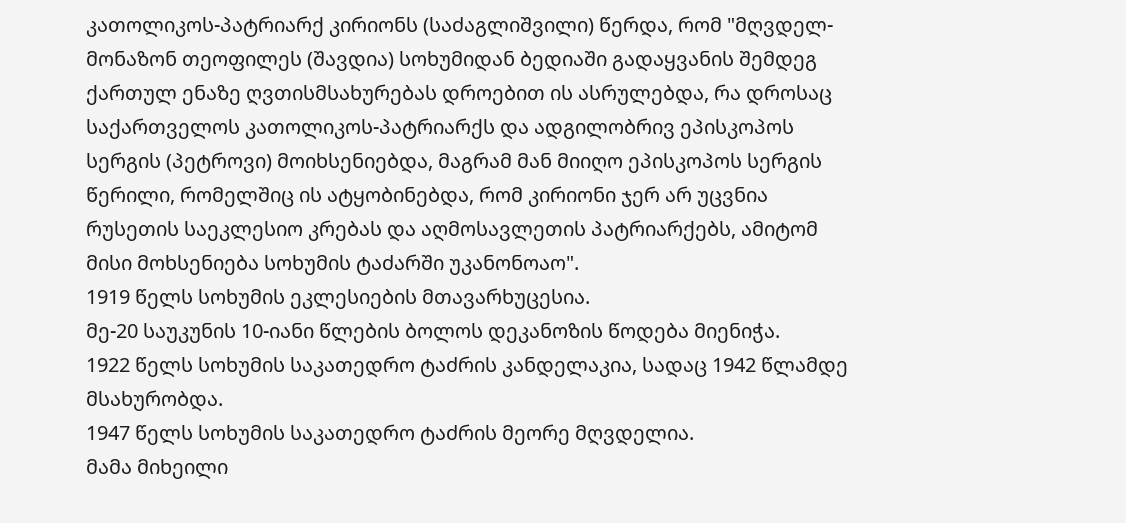კათოლიკოს-პატრიარქ კირიონს (საძაგლიშვილი) წერდა, რომ "მღვდელ-მონაზონ თეოფილეს (შავდია) სოხუმიდან ბედიაში გადაყვანის შემდეგ ქართულ ენაზე ღვთისმსახურებას დროებით ის ასრულებდა, რა დროსაც საქართველოს კათოლიკოს-პატრიარქს და ადგილობრივ ეპისკოპოს სერგის (პეტროვი) მოიხსენიებდა, მაგრამ მან მიიღო ეპისკოპოს სერგის წერილი, რომელშიც ის ატყობინებდა, რომ კირიონი ჯერ არ უცვნია რუსეთის საეკლესიო კრებას და აღმოსავლეთის პატრიარქებს, ამიტომ მისი მოხსენიება სოხუმის ტაძარში უკანონოაო".
1919 წელს სოხუმის ეკლესიების მთავარხუცესია.
მე-20 საუკუნის 10-იანი წლების ბოლოს დეკანოზის წოდება მიენიჭა.
1922 წელს სოხუმის საკათედრო ტაძრის კანდელაკია, სადაც 1942 წლამდე მსახურობდა.
1947 წელს სოხუმის საკათედრო ტაძრის მეორე მღვდელია.
მამა მიხეილი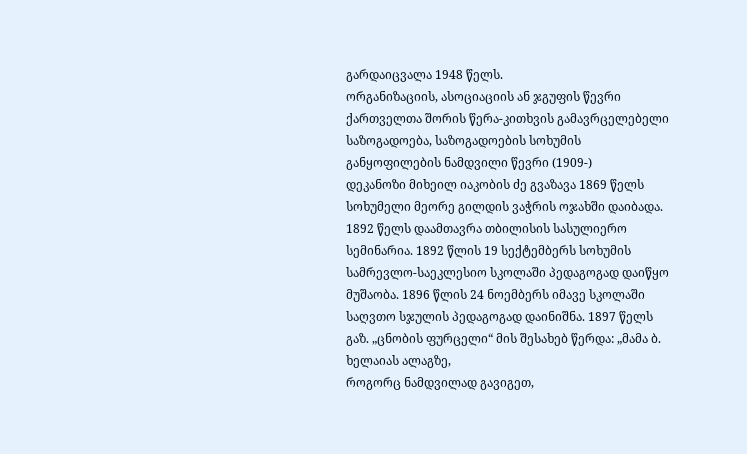გარდაიცვალა 1948 წელს.
ორგანიზაციის, ასოციაციის ან ჯგუფის წევრი
ქართველთა შორის წერა-კითხვის გამავრცელებელი საზოგადოება, საზოგადოების სოხუმის განყოფილების ნამდვილი წევრი (1909-)
დეკანოზი მიხეილ იაკობის ძე გვაზავა 1869 წელს სოხუმელი მეორე გილდის ვაჭრის ოჯახში დაიბადა. 1892 წელს დაამთავრა თბილისის სასულიერო სემინარია. 1892 წლის 19 სექტემბერს სოხუმის სამრევლო-საეკლესიო სკოლაში პედაგოგად დაიწყო მუშაობა. 1896 წლის 24 ნოემბერს იმავე სკოლაში საღვთო სჯულის პედაგოგად დაინიშნა. 1897 წელს გაზ. „ცნობის ფურცელი“ მის შესახებ წერდა: „მამა ბ. ხელაიას ალაგზე,
როგორც ნამდვილად გავიგეთ,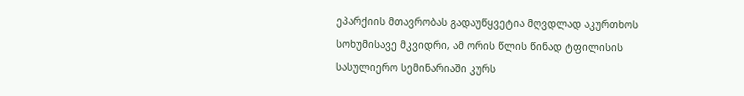ეპარქიის მთავრობას გადაუწყვეტია მღვდლად აკურთხოს სოხუმისავე მკვიდრი, ამ ორის წლის წინად ტფილისის სასულიერო სემინარიაში კურს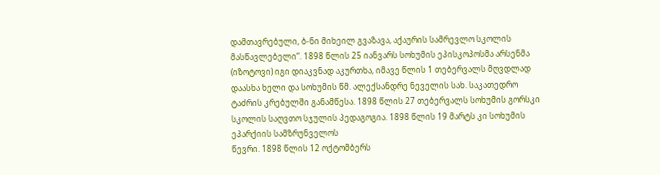დამთავრებული, ბ-ნი მიხეილ გვაზავა, აქაურის სამრევლო სკოლის მასწავლებელი“. 1898 წლის 25 იანვარს სოხუმის ეპისკოპოსმა არსენმა (იზოტოვი) იგი დიაკვნად აკურთხა, იმავე წლის 1 თებერვალს მღვდლად დაასხა ხელი და სოხუმის წმ. ალექსანდრე ნეველის სახ. საკათედრო ტაძრის კრებულში განამწესა. 1898 წლის 27 თებერვალს სოხუმის გორსკი სკოლის საღვთო სჯულის პედაგოგია. 1898 წლის 19 მარტს კი სოხუმის ეპარქიის სამზრუნველოს
წევრი. 1898 წლის 12 ოქტომბერს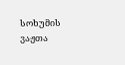სოხუმის ვაჟთა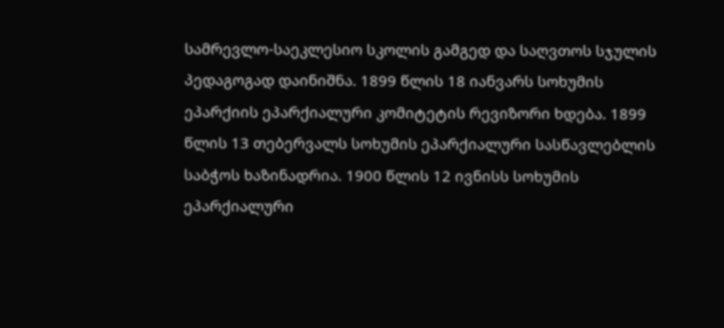სამრევლო-საეკლესიო სკოლის გამგედ და საღვთოს სჯულის პედაგოგად დაინიშნა. 1899 წლის 18 იანვარს სოხუმის ეპარქიის ეპარქიალური კომიტეტის რევიზორი ხდება. 1899 წლის 13 თებერვალს სოხუმის ეპარქიალური სასწავლებლის საბჭოს ხაზინადრია. 1900 წლის 12 ივნისს სოხუმის ეპარქიალური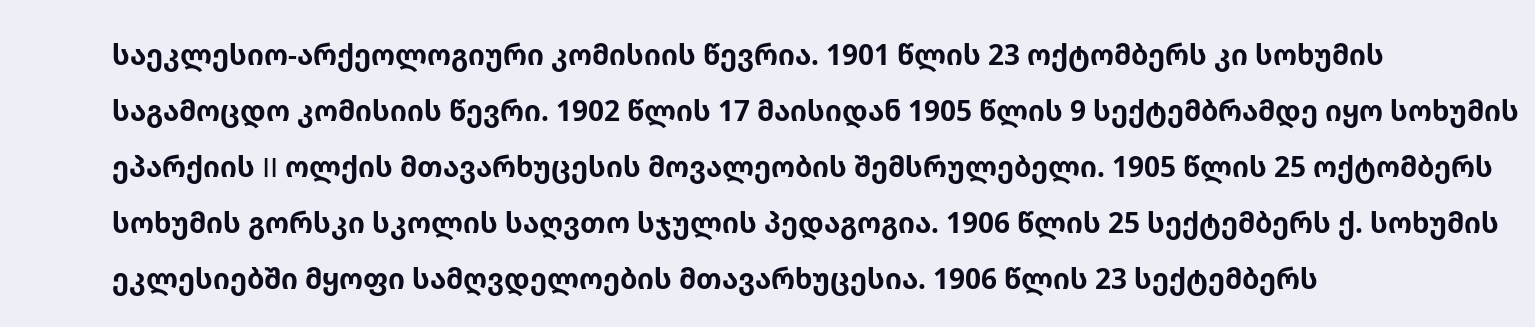საეკლესიო-არქეოლოგიური კომისიის წევრია. 1901 წლის 23 ოქტომბერს კი სოხუმის საგამოცდო კომისიის წევრი. 1902 წლის 17 მაისიდან 1905 წლის 9 სექტემბრამდე იყო სოხუმის ეპარქიის II ოლქის მთავარხუცესის მოვალეობის შემსრულებელი. 1905 წლის 25 ოქტომბერს სოხუმის გორსკი სკოლის საღვთო სჯულის პედაგოგია. 1906 წლის 25 სექტემბერს ქ. სოხუმის ეკლესიებში მყოფი სამღვდელოების მთავარხუცესია. 1906 წლის 23 სექტემბერს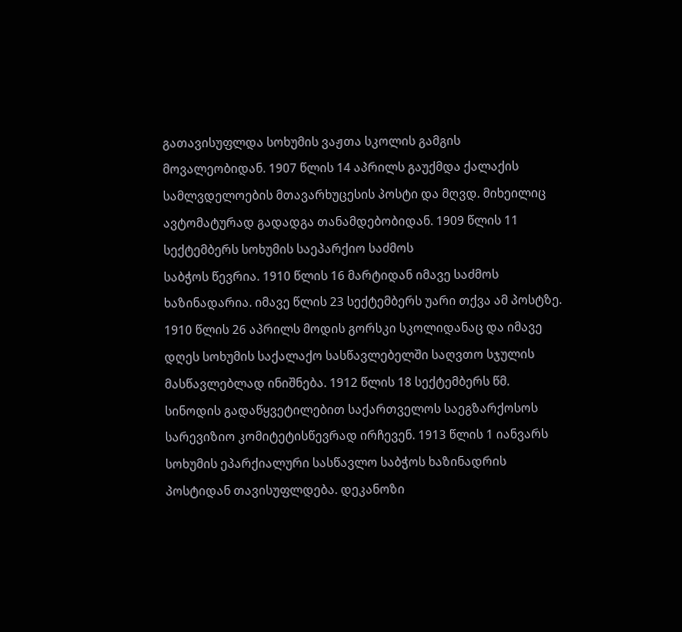გათავისუფლდა სოხუმის ვაჟთა სკოლის გამგის
მოვალეობიდან. 1907 წლის 14 აპრილს გაუქმდა ქალაქის სამლვდელოების მთავარხუცესის პოსტი და მღვდ. მიხეილიც ავტომატურად გადადგა თანამდებობიდან. 1909 წლის 11 სექტემბერს სოხუმის საეპარქიო საძმოს
საბჭოს წევრია. 1910 წლის 16 მარტიდან იმავე საძმოს ხაზინადარია. იმავე წლის 23 სექტემბერს უარი თქვა ამ პოსტზე. 1910 წლის 26 აპრილს მოდის გორსკი სკოლიდანაც და იმავე დღეს სოხუმის საქალაქო სასწავლებელში საღვთო სჯულის მასწავლებლად ინიშნება. 1912 წლის 18 სექტემბერს წმ. სინოდის გადაწყვეტილებით საქართველოს საეგზარქოსოს სარევიზიო კომიტეტისწევრად ირჩევენ. 1913 წლის 1 იანვარს სოხუმის ეპარქიალური სასწავლო საბჭოს ხაზინადრის პოსტიდან თავისუფლდება. დეკანოზი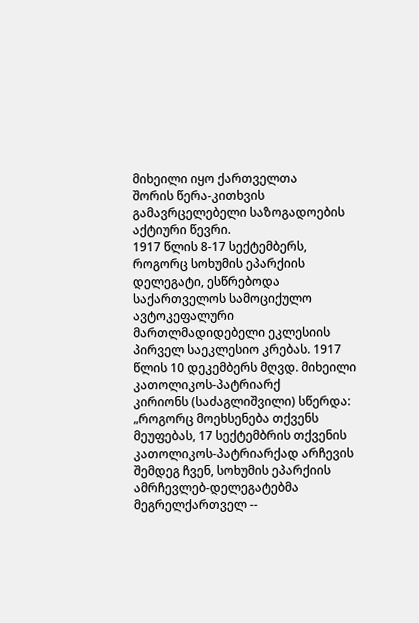მიხეილი იყო ქართველთა
შორის წერა-კითხვის გამავრცელებელი საზოგადოების აქტიური წევრი.
1917 წლის 8-17 სექტემბერს, როგორც სოხუმის ეპარქიის დელეგატი, ესწრებოდა საქართველოს სამოციქულო ავტოკეფალური მართლმადიდებელი ეკლესიის პირველ საეკლესიო კრებას. 1917 წლის 10 დეკემბერს მღვდ. მიხეილი კათოლიკოს-პატრიარქ
კირიონს (საძაგლიშვილი) სწერდა: „როგორც მოეხსენება თქვენს მეუფებას, 17 სექტემბრის თქვენის კათოლიკოს-პატრიარქად არჩევის შემდეგ ჩვენ, სოხუმის ეპარქიის ამრჩევლებ-დელეგატებმა მეგრელქართველ --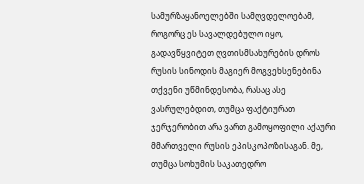სამურზაყანოელებში სამღვდელოებამ, როგორც ეს სავალდებულო იყო, გადავწყვიტეთ ღვთისმსახურების დროს რუსის სინოდის მაგიერ მოგვეხსენებინა თქვენი უწმინდესობა, რასაც ასე ვასრულებდით, თუმცა ფაქტიურათ ჯერჯერობით არა ვართ გამოყოფილი აქაური მმართველი რუსის ეპისკოპოზისაგან. მე, თუმცა სოხუმის საკათედრო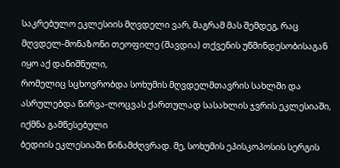საკრებულო ეკლესიის მღვდელი ვარ, მაგრამ მას შემდეგ, რაც მღვდელ-მონაზონი თეოფილე (შავდია) თქვენის უწმინდესობისაგან იყო აქ დანიშნული,
რომელიც სცხოვრობდა სოხუმის მღვდელმთავრის სახლში და ასრულებდა წირვა-ლოცვას ქართულად სასახლის ჯვრის ეკლესიაში, იქმნა გამწესებული
ბედიის ეკლესიაში წინამძღვრად. მე, სოხუმის ეპისკოპოსის სერგის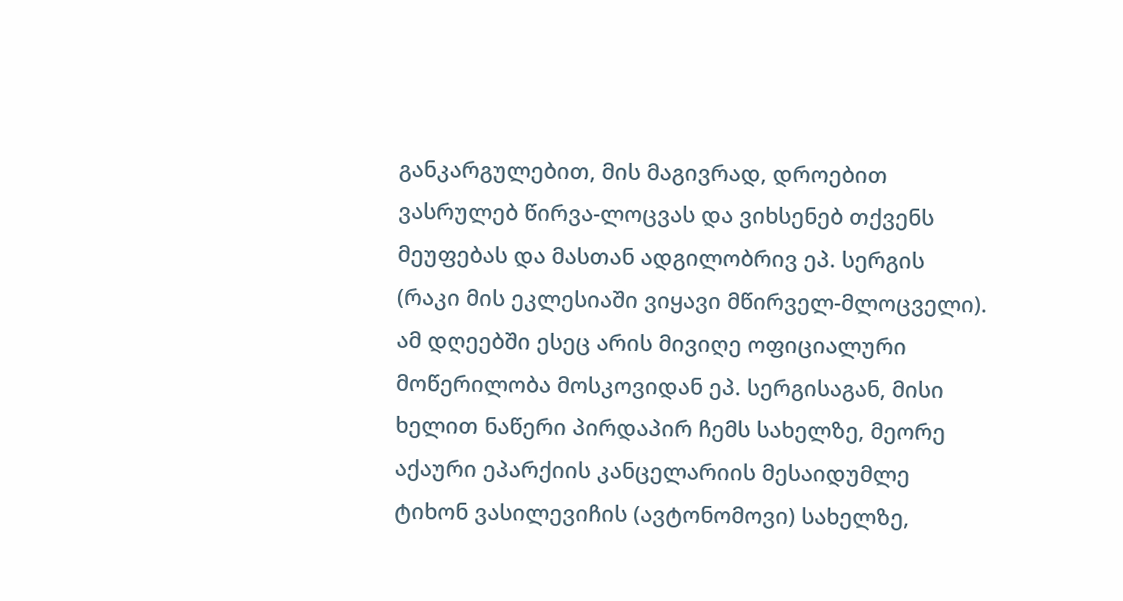განკარგულებით, მის მაგივრად, დროებით ვასრულებ წირვა-ლოცვას და ვიხსენებ თქვენს მეუფებას და მასთან ადგილობრივ ეპ. სერგის (რაკი მის ეკლესიაში ვიყავი მწირველ-მლოცველი). ამ დღეებში ესეც არის მივიღე ოფიციალური
მოწერილობა მოსკოვიდან ეპ. სერგისაგან, მისი ხელით ნაწერი პირდაპირ ჩემს სახელზე, მეორე აქაური ეპარქიის კანცელარიის მესაიდუმლე ტიხონ ვასილევიჩის (ავტონომოვი) სახელზე,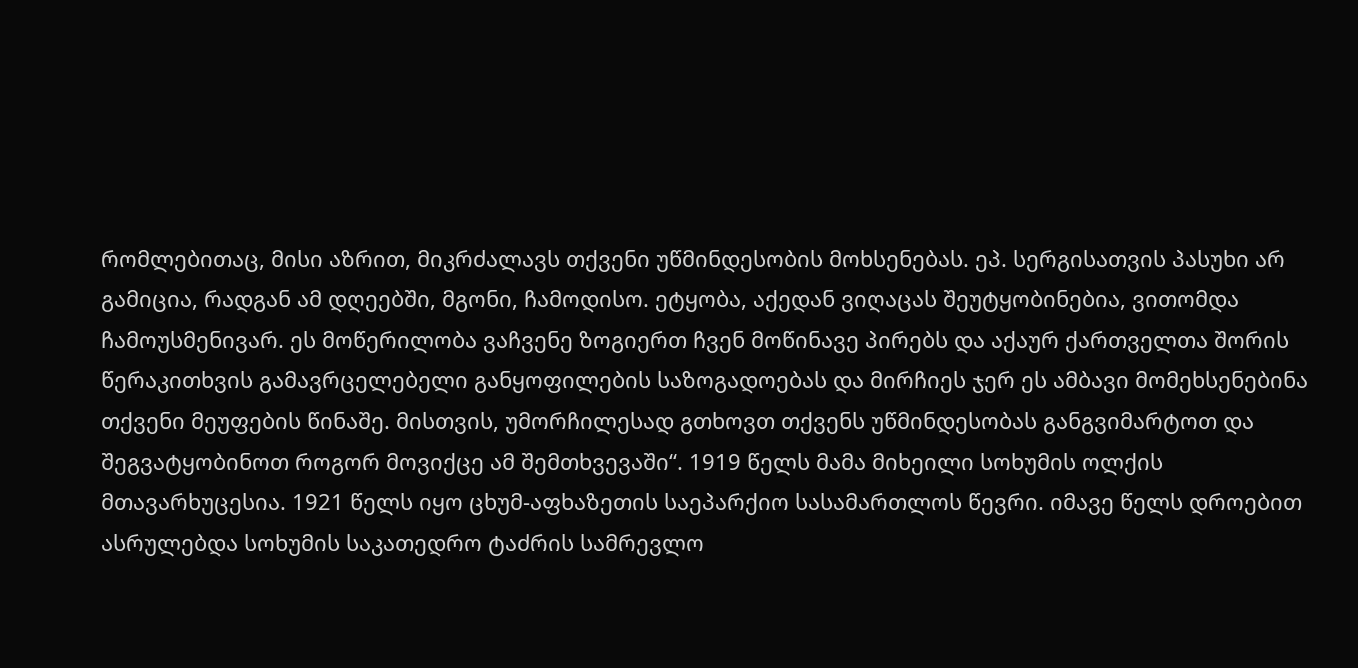რომლებითაც, მისი აზრით, მიკრძალავს თქვენი უწმინდესობის მოხსენებას. ეპ. სერგისათვის პასუხი არ გამიცია, რადგან ამ დღეებში, მგონი, ჩამოდისო. ეტყობა, აქედან ვიღაცას შეუტყობინებია, ვითომდა ჩამოუსმენივარ. ეს მოწერილობა ვაჩვენე ზოგიერთ ჩვენ მოწინავე პირებს და აქაურ ქართველთა შორის წერაკითხვის გამავრცელებელი განყოფილების საზოგადოებას და მირჩიეს ჯერ ეს ამბავი მომეხსენებინა თქვენი მეუფების წინაშე. მისთვის, უმორჩილესად გთხოვთ თქვენს უწმინდესობას განგვიმარტოთ და შეგვატყობინოთ როგორ მოვიქცე ამ შემთხვევაში“. 1919 წელს მამა მიხეილი სოხუმის ოლქის მთავარხუცესია. 1921 წელს იყო ცხუმ-აფხაზეთის საეპარქიო სასამართლოს წევრი. იმავე წელს დროებით ასრულებდა სოხუმის საკათედრო ტაძრის სამრევლო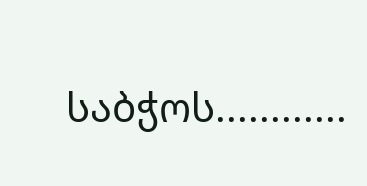საბჭოს............